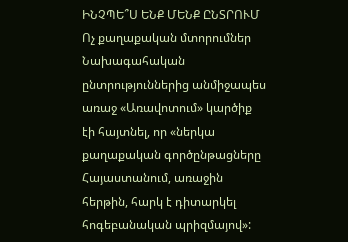ԻՆՉՊԵ՞Ս ԵՆՔ ՄԵՆՔ ԸՆՏՐՈՒՄ
Ոչ քաղաքական մտորումներ
Նախագահական ընտրություններից անմիջապես առաջ «Առավոտում» կարծիք էի հայտնել, որ «ներկա քաղաքական գործընթացները Հայաստանում, առաջին հերթին, հարկ է դիտարկել հոգեբանական պրիզմայով»: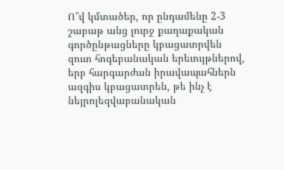Ո՞վ կմտածեր, որ ընդամենը 2-3 շաբաթ անց լուրջ քաղաքական գործընթացները կբացատրվեն զուտ հոգեբանական երեւույթներով, երբ հարգարժան իրավապահներն ազգիս կբացատրեն, թե ինչ է նեյրոլեզվաբանական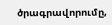ծրագրավորումը,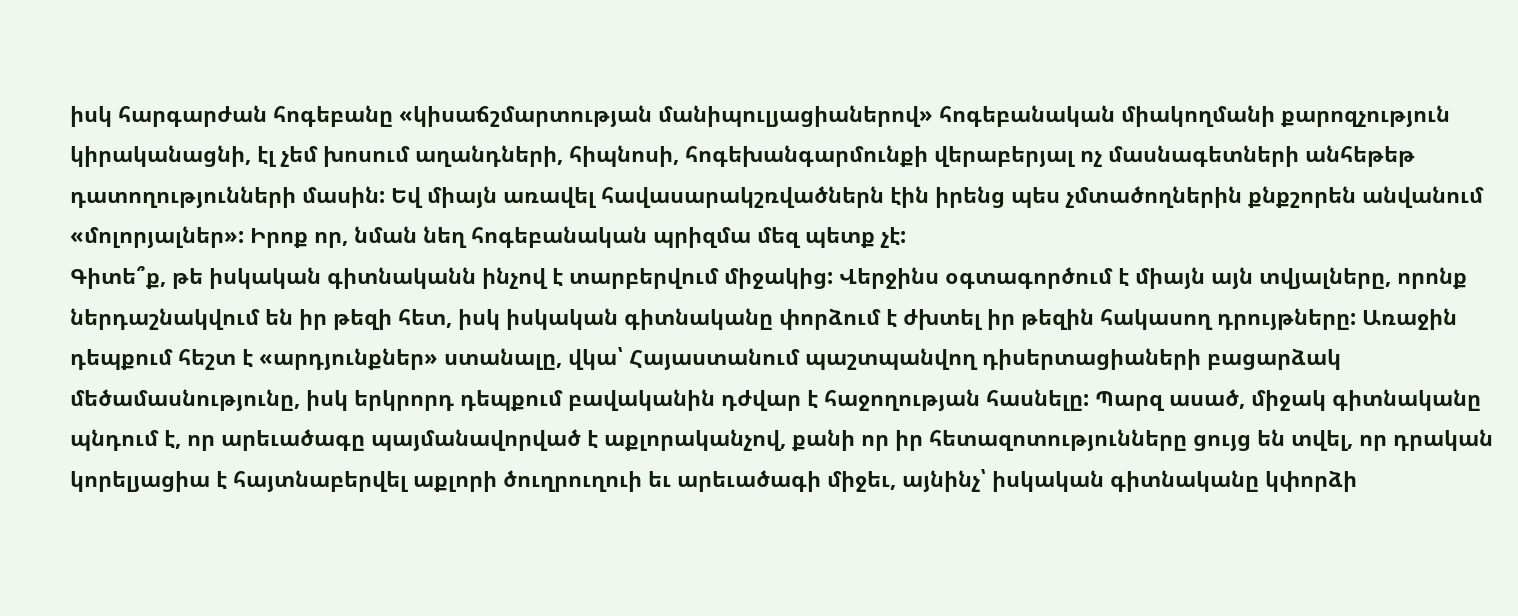իսկ հարգարժան հոգեբանը «կիսաճշմարտության մանիպուլյացիաներով» հոգեբանական միակողմանի քարոզչություն կիրականացնի, էլ չեմ խոսում աղանդների, հիպնոսի, հոգեխանգարմունքի վերաբերյալ ոչ մասնագետների անհեթեթ դատողությունների մասին: Եվ միայն առավել հավասարակշռվածներն էին իրենց պես չմտածողներին քնքշորեն անվանում «մոլորյալներ»: Իրոք որ, նման նեղ հոգեբանական պրիզմա մեզ պետք չէ:
Գիտե՞ք, թե իսկական գիտնականն ինչով է տարբերվում միջակից: Վերջինս օգտագործում է միայն այն տվյալները, որոնք ներդաշնակվում են իր թեզի հետ, իսկ իսկական գիտնականը փորձում է ժխտել իր թեզին հակասող դրույթները: Առաջին դեպքում հեշտ է «արդյունքներ» ստանալը, վկա՝ Հայաստանում պաշտպանվող դիսերտացիաների բացարձակ մեծամասնությունը, իսկ երկրորդ դեպքում բավականին դժվար է հաջողության հասնելը: Պարզ ասած, միջակ գիտնականը պնդում է, որ արեւածագը պայմանավորված է աքլորականչով, քանի որ իր հետազոտությունները ցույց են տվել, որ դրական կորելյացիա է հայտնաբերվել աքլորի ծուղրուղուի եւ արեւածագի միջեւ, այնինչ՝ իսկական գիտնականը կփորձի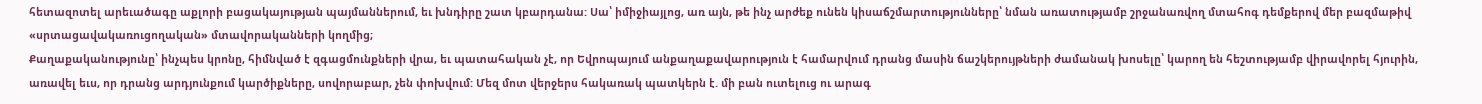հետազոտել արեւածագը աքլորի բացակայության պայմաններում, եւ խնդիրը շատ կբարդանա: Սա՝ իմիջիայլոց, առ այն, թե ինչ արժեք ունեն կիսաճշմարտությունները՝ նման առատությամբ շրջանառվող մտահոգ դեմքերով մեր բազմաթիվ «սրտացավակառուցողական» մտավորականների կողմից;
Քաղաքականությունը՝ ինչպես կրոնը, հիմնված է զգացմունքների վրա, եւ պատահական չէ, որ Եվրոպայում անքաղաքավարություն է համարվում դրանց մասին ճաշկերույթների ժամանակ խոսելը՝ կարող են հեշտությամբ վիրավորել հյուրին, առավել եւս, որ դրանց արդյունքում կարծիքները, սովորաբար, չեն փոխվում: Մեզ մոտ վերջերս հակառակ պատկերն է. մի բան ուտելուց ու արագ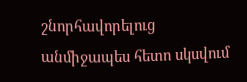շնորհավորելուց անմիջապես հետո սկսվում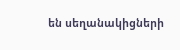են սեղանակիցների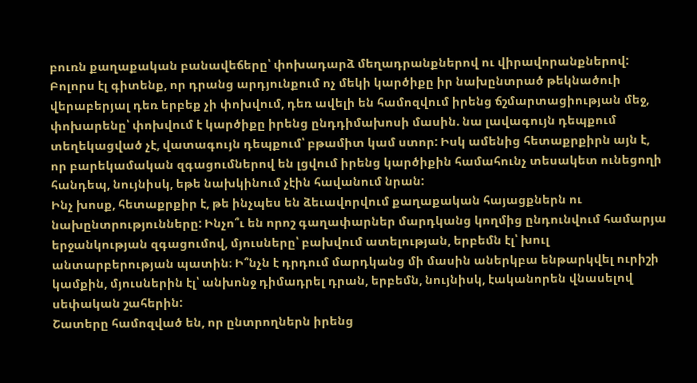բուռն քաղաքական բանավեճերը՝ փոխադարձ մեղադրանքներով ու վիրավորանքներով: Բոլորս էլ գիտենք, որ դրանց արդյունքում ոչ մեկի կարծիքը իր նախընտրած թեկնածուի վերաբերյալ դեռ երբեք չի փոխվում, դեռ ավելի են համոզվում իրենց ճշմարտացիության մեջ, փոխարենը՝ փոխվում է կարծիքը իրենց ընդդիմախոսի մասին. նա լավագույն դեպքում տեղեկացված չէ, վատագույն դեպքում՝ բթամիտ կամ ստոր: Իսկ ամենից հետաքրքիրն այն է, որ բարեկամական զգացումներով են լցվում իրենց կարծիքին համահունչ տեսակետ ունեցողի հանդեպ, նույնիսկ, եթե նախկինում չէին հավանում նրան:
Ինչ խոսք, հետաքրքիր է, թե ինչպես են ձեւավորվում քաղաքական հայացքներն ու նախընտրությունները: Ինչո՞ւ են որոշ գաղափարներ մարդկանց կողմից ընդունվում համարյա երջանկության զգացումով, մյուսները՝ բախվում ատելության, երբեմն էլ՝ խուլ անտարբերության պատին։ Ի՞նչն է դրդում մարդկանց մի մասին աներկբա ենթարկվել ուրիշի կամքին, մյուսներին էլ՝ անխոնջ դիմադրել դրան, երբեմն, նույնիսկ, էականորեն վնասելով սեփական շահերին:
Շատերը համոզված են, որ ընտրողներն իրենց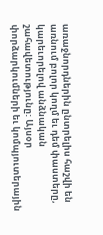առաջնորդներին ընտրելիս հաշվի են առնում բոլոր կողմ եւ դեմ փաստերը, կարեւորելով անձնական շահավետությունը: Այսօր փորձարկումների եւ կոմպյուտերային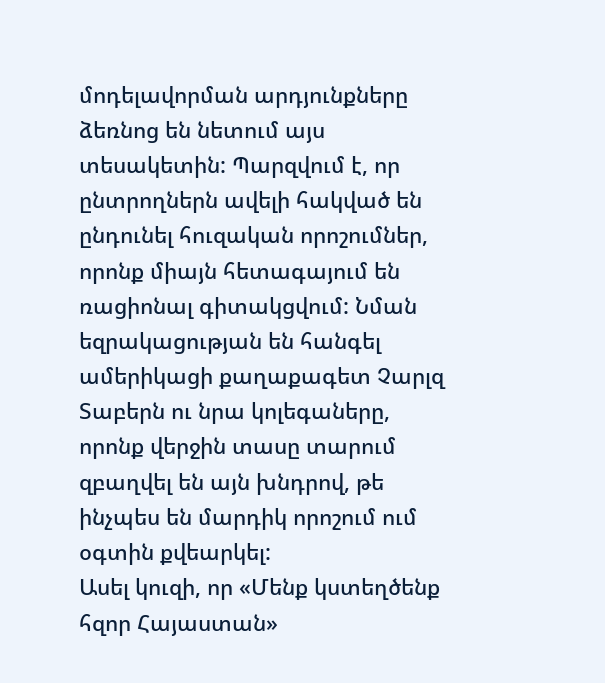մոդելավորման արդյունքները ձեռնոց են նետում այս տեսակետին: Պարզվում է, որ ընտրողներն ավելի հակված են ընդունել հուզական որոշումներ, որոնք միայն հետագայում են ռացիոնալ գիտակցվում: Նման եզրակացության են հանգել ամերիկացի քաղաքագետ Չարլզ Տաբերն ու նրա կոլեգաները, որոնք վերջին տասը տարում զբաղվել են այն խնդրով, թե ինչպես են մարդիկ որոշում ում օգտին քվեարկել:
Ասել կուզի, որ «Մենք կստեղծենք հզոր Հայաստան»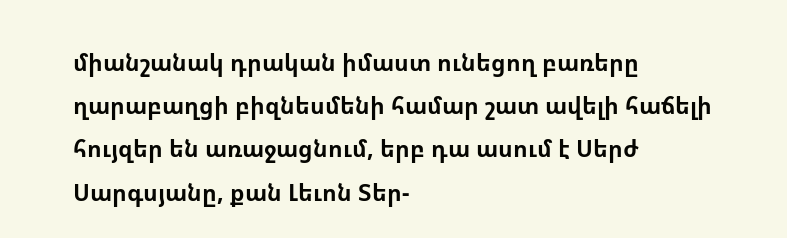միանշանակ դրական իմաստ ունեցող բառերը ղարաբաղցի բիզնեսմենի համար շատ ավելի հաճելի հույզեր են առաջացնում, երբ դա ասում է Սերժ Սարգսյանը, քան Լեւոն Տեր-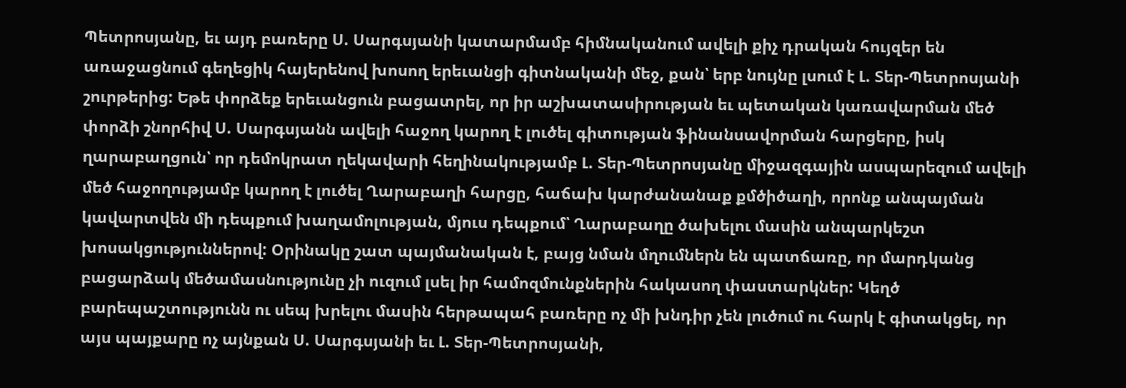Պետրոսյանը, եւ այդ բառերը Ս. Սարգսյանի կատարմամբ հիմնականում ավելի քիչ դրական հույզեր են առաջացնում գեղեցիկ հայերենով խոսող երեւանցի գիտնականի մեջ, քան՝ երբ նույնը լսում է Լ. Տեր-Պետրոսյանի շուրթերից: Եթե փորձեք երեւանցուն բացատրել, որ իր աշխատասիրության եւ պետական կառավարման մեծ փորձի շնորհիվ Ս. Սարգսյանն ավելի հաջող կարող է լուծել գիտության ֆինանսավորման հարցերը, իսկ ղարաբաղցուն՝ որ դեմոկրատ ղեկավարի հեղինակությամբ Լ. Տեր-Պետրոսյանը միջազգային ասպարեզում ավելի մեծ հաջողությամբ կարող է լուծել Ղարաբաղի հարցը, հաճախ կարժանանաք քմծիծաղի, որոնք անպայման կավարտվեն մի դեպքում խաղամոլության, մյուս դեպքում՝ Ղարաբաղը ծախելու մասին անպարկեշտ խոսակցություններով: Օրինակը շատ պայմանական է, բայց նման մղումներն են պատճառը, որ մարդկանց բացարձակ մեծամասնությունը չի ուզում լսել իր համոզմունքներին հակասող փաստարկներ: Կեղծ բարեպաշտությունն ու սեպ խրելու մասին հերթապահ բառերը ոչ մի խնդիր չեն լուծում ու հարկ է գիտակցել, որ այս պայքարը ոչ այնքան Ս. Սարգսյանի եւ Լ. Տեր-Պետրոսյանի,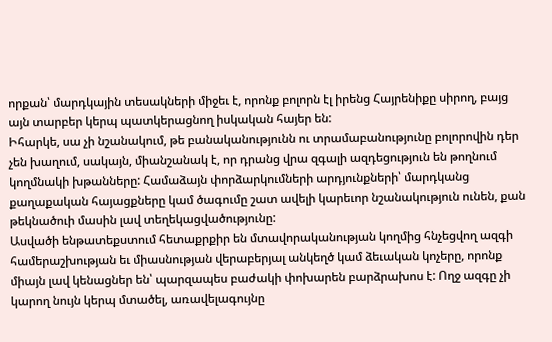որքան՝ մարդկային տեսակների միջեւ է, որոնք բոլորն էլ իրենց Հայրենիքը սիրող, բայց այն տարբեր կերպ պատկերացնող իսկական հայեր են:
Իհարկե, սա չի նշանակում, թե բանականությունն ու տրամաբանությունը բոլորովին դեր չեն խաղում, սակայն, միանշանակ է, որ դրանց վրա զգալի ազդեցություն են թողնում կողմնակի խթանները: Համաձայն փորձարկումների արդյունքների՝ մարդկանց քաղաքական հայացքները կամ ծագումը շատ ավելի կարեւոր նշանակություն ունեն, քան թեկնածուի մասին լավ տեղեկացվածությունը:
Ասվածի ենթատեքստում հետաքրքիր են մտավորականության կողմից հնչեցվող ազգի համերաշխության եւ միասնության վերաբերյալ անկեղծ կամ ձեւական կոչերը, որոնք միայն լավ կենացներ են՝ պարզապես բաժակի փոխարեն բարձրախոս է: Ողջ ազգը չի կարող նույն կերպ մտածել, առավելագույնը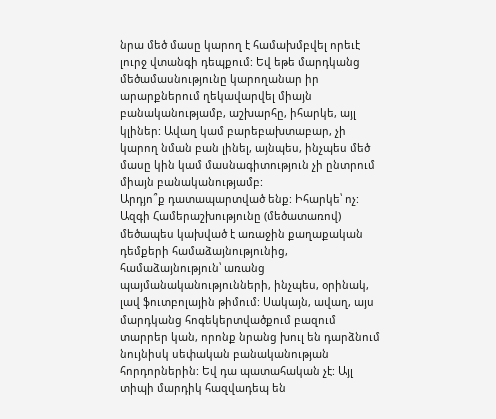նրա մեծ մասը կարող է համախմբվել որեւէ լուրջ վտանգի դեպքում: Եվ եթե մարդկանց մեծամասնությունը կարողանար իր արարքներում ղեկավարվել միայն բանականությամբ, աշխարհը, իհարկե, այլ կլիներ: Ավաղ կամ բարեբախտաբար, չի կարող նման բան լինել, այնպես, ինչպես մեծ մասը կին կամ մասնագիտություն չի ընտրում միայն բանականությամբ:
Արդյո՞ք դատապարտված ենք: Իհարկե՝ ոչ: Ազգի Համերաշխությունը (մեծատառով) մեծապես կախված է առաջին քաղաքական դեմքերի համաձայնությունից, համաձայնություն՝ առանց պայմանականությունների, ինչպես, օրինակ, լավ ֆուտբոլային թիմում: Սակայն, ավաղ, այս մարդկանց հոգեկերտվածքում բազում տարրեր կան, որոնք նրանց խուլ են դարձնում նույնիսկ սեփական բանականության հորդորներին: Եվ դա պատահական չէ: Այլ տիպի մարդիկ հազվադեպ են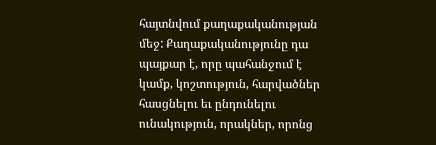հայտնվում քաղաքականության մեջ: Քաղաքականությունը դա պայքար է, որը պահանջում է կամք, կոշտություն, հարվածներ հասցնելու եւ ընդունելու ունակություն, որակներ, որոնց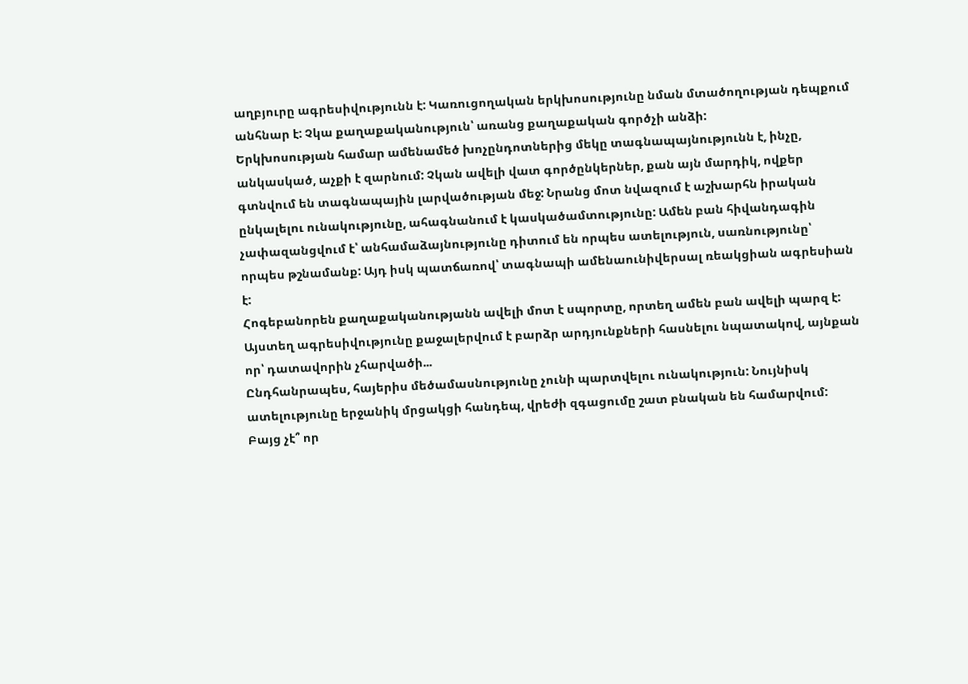աղբյուրը ագրեսիվությունն է: Կառուցողական երկխոսությունը նման մտածողության դեպքում անհնար է: Չկա քաղաքականություն՝ առանց քաղաքական գործչի անձի:
Երկխոսության համար ամենամեծ խոչընդոտներից մեկը տագնապայնությունն է, ինչը, անկասկած, աչքի է զարնում: Չկան ավելի վատ գործընկերներ, քան այն մարդիկ, ովքեր գտնվում են տագնապային լարվածության մեջ: Նրանց մոտ նվազում է աշխարհն իրական ընկալելու ունակությունը, ահագնանում է կասկածամտությունը: Ամեն բան հիվանդագին չափազանցվում է՝ անհամաձայնությունը դիտում են որպես ատելություն, սառնությունը՝ որպես թշնամանք: Այդ իսկ պատճառով՝ տագնապի ամենաունիվերսալ ռեակցիան ագրեսիան է:
Հոգեբանորեն քաղաքականությանն ավելի մոտ է սպորտը, որտեղ ամեն բան ավելի պարզ է: Այստեղ ագրեսիվությունը քաջալերվում է բարձր արդյունքների հասնելու նպատակով, այնքան որ՝ դատավորին չհարվածի...
Ընդհանրապես, հայերիս մեծամասնությունը չունի պարտվելու ունակություն: Նույնիսկ ատելությունը երջանիկ մրցակցի հանդեպ, վրեժի զգացումը շատ բնական են համարվում: Բայց չէ՞ որ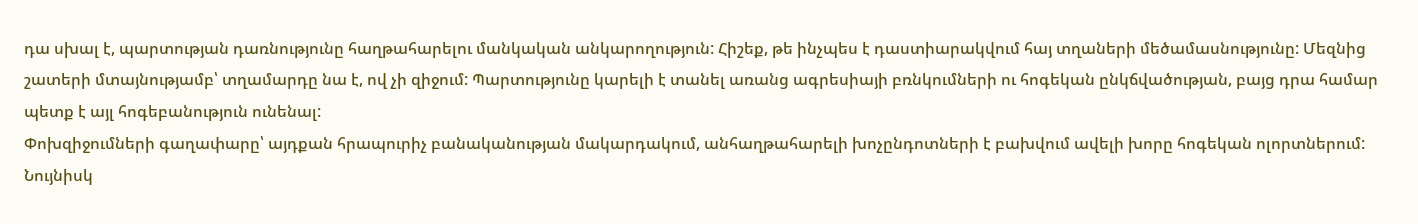դա սխալ է, պարտության դառնությունը հաղթահարելու մանկական անկարողություն: Հիշեք, թե ինչպես է դաստիարակվում հայ տղաների մեծամասնությունը: Մեզնից շատերի մտայնությամբ՝ տղամարդը նա է, ով չի զիջում: Պարտությունը կարելի է տանել առանց ագրեսիայի բռնկումների ու հոգեկան ընկճվածության, բայց դրա համար պետք է այլ հոգեբանություն ունենալ:
Փոխզիջումների գաղափարը՝ այդքան հրապուրիչ բանականության մակարդակում, անհաղթահարելի խոչընդոտների է բախվում ավելի խորը հոգեկան ոլորտներում: Նույնիսկ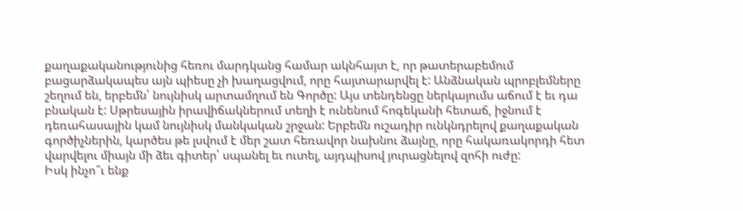քաղաքականությունից հեռու մարդկանց համար ակնհայտ է, որ թատերաբեմում բացարձակապես այն պիեսը չի խաղացվում, որը հայտարարվել է: Անձնական պրոբլեմները շեղում են, երբեմն՝ նույնիսկ արտամղում են Գործը: Այս տենդենցը ներկայումս աճում է եւ դա բնական է: Սթրեսային իրավիճակներում տեղի է ունենում հոգեկանի հետաճ, իջնում է դեռահասային կամ նույնիսկ մանկական շրջան: Երբեմն ուշադիր ունկնդրելով քաղաքական գործիչներին, կարծես թե լսվում է մեր շատ հեռավոր նախնու ձայնը, որը հակառակորդի հետ վարվելու միայն մի ձեւ գիտեր՝ սպանել եւ ուտել, այդպիսով յուրացնելով զոհի ուժը:
Իսկ ինչո՞ւ ենք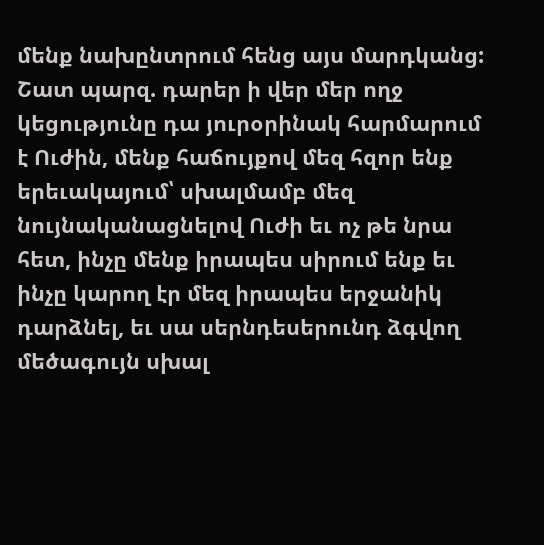մենք նախընտրում հենց այս մարդկանց: Շատ պարզ. դարեր ի վեր մեր ողջ կեցությունը դա յուրօրինակ հարմարում է Ուժին, մենք հաճույքով մեզ հզոր ենք երեւակայում՝ սխալմամբ մեզ նույնականացնելով Ուժի եւ ոչ թե նրա հետ, ինչը մենք իրապես սիրում ենք եւ ինչը կարող էր մեզ իրապես երջանիկ դարձնել, եւ սա սերնդեսերունդ ձգվող մեծագույն սխալ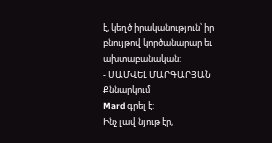է, կեղծ իրականություն՝ իր բնույթով կործանարար եւ ախտաբանական:
- ՍԱՄՎԵԼ ՄԱՐԳԱՐՅԱՆ
Քննարկում
Mard գրել է:
Ինչ լավ նյութ էր,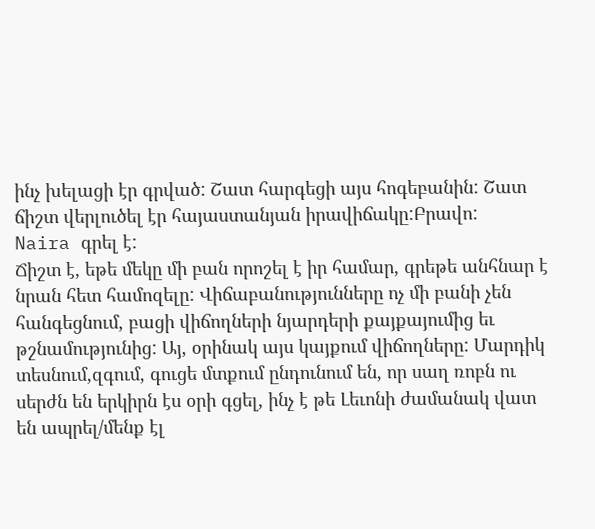ինչ խելացի էր գրված: Շատ հարգեցի այս հոգեբանին: Շատ ճիշտ վերլուծել էր հայաստանյան իրավիճակը:Բրավո:
Naira գրել է:
Ճիշտ է, եթե մեկը մի բան որոշել է իր համար, գրեթե անհնար է նրան հետ համոզելը: Վիճաբանությունները ոչ մի բանի չեն հանգեցնում, բացի վիճողների նյարդերի քայքայումից եւ թշնամությունից: Այ, օրինակ այս կայքում վիճողները: Մարդիկ տեսնում,զգում, գուցե մտքում ընդունում են, որ սաղ ռոբն ու սերժն են երկիրն էս օրի գցել, ինչ է թե Լեւոնի ժամանակ վատ են ապրել/մենք էլ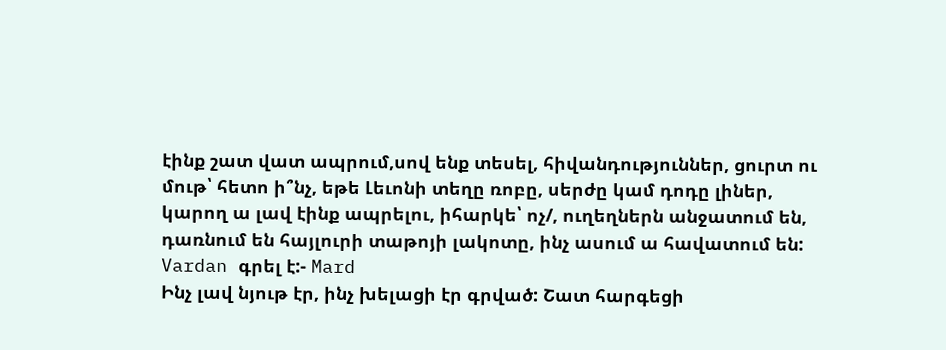էինք շատ վատ ապրում,սով ենք տեսել, հիվանդություններ, ցուրտ ու մութ՝ հետո ի՞նչ, եթե Լեւոնի տեղը ռոբը, սերժը կամ դոդը լիներ, կարող ա լավ էինք ապրելու, իհարկե՝ ոչ/, ուղեղներն անջատում են, դառնում են հայլուրի տաթոյի լակոտը, ինչ ասում ա հավատում են:
Vardan գրել է:- Mard
Ինչ լավ նյութ էր, ինչ խելացի էր գրված: Շատ հարգեցի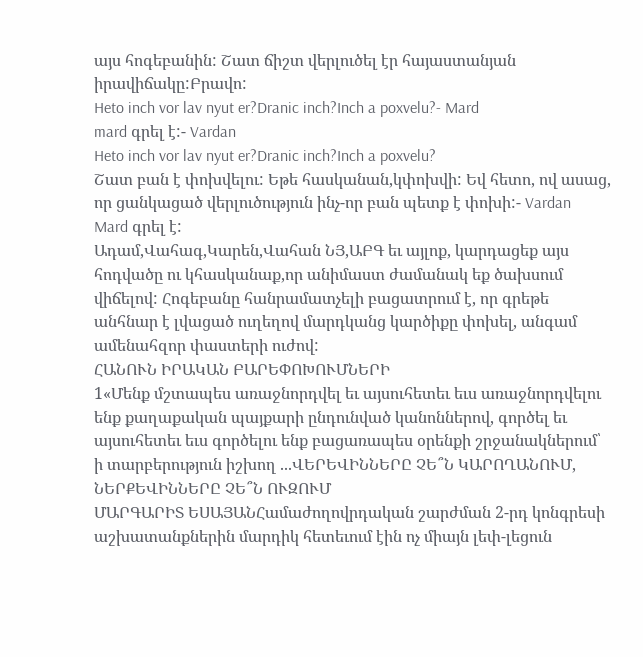այս հոգեբանին: Շատ ճիշտ վերլուծել էր հայաստանյան իրավիճակը:Բրավո:
Heto inch vor lav nyut er?Dranic inch?Inch a poxvelu?- Mard
mard գրել է:- Vardan
Heto inch vor lav nyut er?Dranic inch?Inch a poxvelu?
Շատ բան է փոխվելու: Եթե հասկանան,կփոխվի: Եվ հետո, ով ասաց, որ ցանկացած վերլուծություն ինչ-որ բան պետք է փոխի:- Vardan
Mard գրել է:
Ադամ,Վահագ,Կարեն,Վահան ՆՅ,ԱԲԳ եւ այլոք, կարդացեք այս հոդվածը ու կհասկանաք,որ անիմաստ ժամանակ եք ծախսում վիճելով: Հոգեբանը հանրամատչելի բացատրում է, որ գրեթե անհնար է լվացած ուղեղով մարդկանց կարծիքը փոխել, անգամ ամենահզոր փաստերի ուժով:
ՀԱՆՈՒՆ ԻՐԱԿԱՆ ԲԱՐԵՓՈԽՈՒՄՆԵՐԻ
1«Մենք մշտապես առաջնորդվել եւ այսուհետեւ եւս առաջնորդվելու ենք քաղաքական պայքարի ընդունված կանոններով, գործել եւ այսուհետեւ եւս գործելու ենք բացառապես օրենքի շրջանակներում՝ ի տարբերություն իշխող ...ՎԵՐԵՎԻՆՆԵՐԸ ՉԵ՞Ն ԿԱՐՈՂԱՆՈՒՄ, ՆԵՐՔԵՎԻՆՆԵՐԸ ՉԵ՞Ն ՈՒԶՈՒՄ
ՄԱՐԳԱՐԻՏ ԵՍԱՅԱՆՀամաժողովրդական շարժման 2-րդ կոնգրեսի աշխատանքներին մարդիկ հետեւում էին ոչ միայն լեփ-լեցուն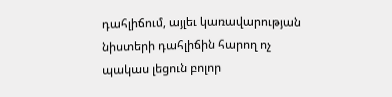դահլիճում, այլեւ կառավարության նիստերի դահլիճին հարող ոչ պակաս լեցուն բոլոր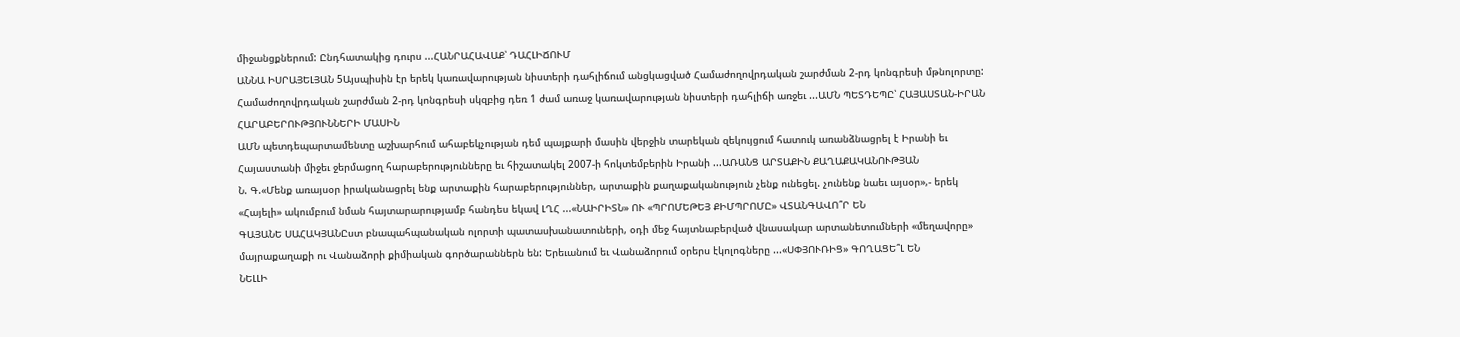միջանցքներում: Ընդհատակից դուրս ...ՀԱՆՐԱՀԱՎԱՔ՝ ԴԱՀԼԻՃՈՒՄ
ԱՆՆԱ ԻՍՐԱՅԵԼՅԱՆ 5Այսպիսին էր երեկ կառավարության նիստերի դահլիճում անցկացված Համաժողովրդական շարժման 2-րդ կոնգրեսի մթնոլորտը: Համաժողովրդական շարժման 2-րդ կոնգրեսի սկզբից դեռ 1 ժամ առաջ կառավարության նիստերի դահլիճի առջեւ ...ԱՄՆ ՊԵՏԴԵՊԸ՝ ՀԱՅԱՍՏԱՆ-ԻՐԱՆ ՀԱՐԱԲԵՐՈՒԹՅՈՒՆՆԵՐԻ ՄԱՍԻՆ
ԱՄՆ պետդեպարտամենտը աշխարհում ահաբեկչության դեմ պայքարի մասին վերջին տարեկան զեկույցում հատուկ առանձնացրել է Իրանի եւ Հայաստանի միջեւ ջերմացող հարաբերությունները եւ հիշատակել 2007-ի հոկտեմբերին Իրանի ...ԱՌԱՆՑ ԱՐՏԱՔԻՆ ՔԱՂԱՔԱԿԱՆՈՒԹՅԱՆ
Ն. Գ.«Մենք առայսօր իրականացրել ենք արտաքին հարաբերություններ, արտաքին քաղաքականություն չենք ունեցել. չունենք նաեւ այսօր»,- երեկ «Հայելի» ակումբում նման հայտարարությամբ հանդես եկավ ԼՂՀ ...«ՆԱԻՐԻՏՆ» ՈՒ «ՊՐՈՄԵԹԵՅ ՔԻՄՊՐՈՄԸ» ՎՏԱՆԳԱՎՈ՞Ր ԵՆ
ԳԱՅԱՆԵ ՍԱՀԱԿՅԱՆԸստ բնապահպանական ոլորտի պատասխանատուների, օդի մեջ հայտնաբերված վնասակար արտանետումների «մեղավորը» մայրաքաղաքի ու Վանաձորի քիմիական գործարաններն են: Երեւանում եւ Վանաձորում օրերս էկոլոգները ...«ՍՓՅՈՒՌԻՑ» ԳՈՂԱՑԵ՞Լ ԵՆ
ՆԵԼԼԻ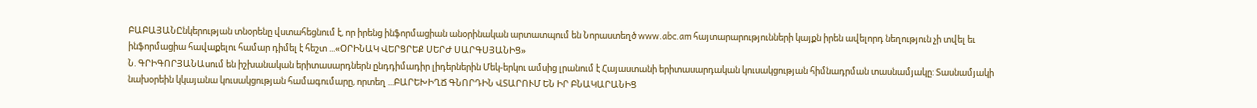ԲԱԲԱՅԱՆԸնկերության տնօրենը վստահեցնում է, որ իրենց ինֆորմացիան անօրինական արտատպում են Նորաստեղծ www.abc.am հայտարարությունների կայքն իրեն ավելորդ նեղություն չի տվել եւ ինֆորմացիա հավաքելու համար դիմել է հեշտ ...«ՕՐԻՆԱԿ ՎԵՐՑՐԵՔ ՍԵՐԺ ՍԱՐԳՍՅԱՆԻՑ»
Ն. ԳՐԻԳՈՐՅԱՆԱսում են իշխանական երիտասարդներն ընդդիմադիր լիդերներին Մեկ-երկու ամսից լրանում է Հայաստանի երիտասարդական կուսակցության հիմնադրման տասնամյակը: Տասնամյակի նախօրեին կկայանա կուսակցության համագումարը, որտեղ ...ԲԱՐԵԽԻՂՃ ԳՆՈՐԴԻՆ ՎՏԱՐՈՒՄ ԵՆ ԻՐ ԲՆԱԿԱՐԱՆԻՑ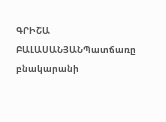ԳՐԻՇԱ ԲԱԼԱՍԱՆՅԱՆՊատճառը բնակարանի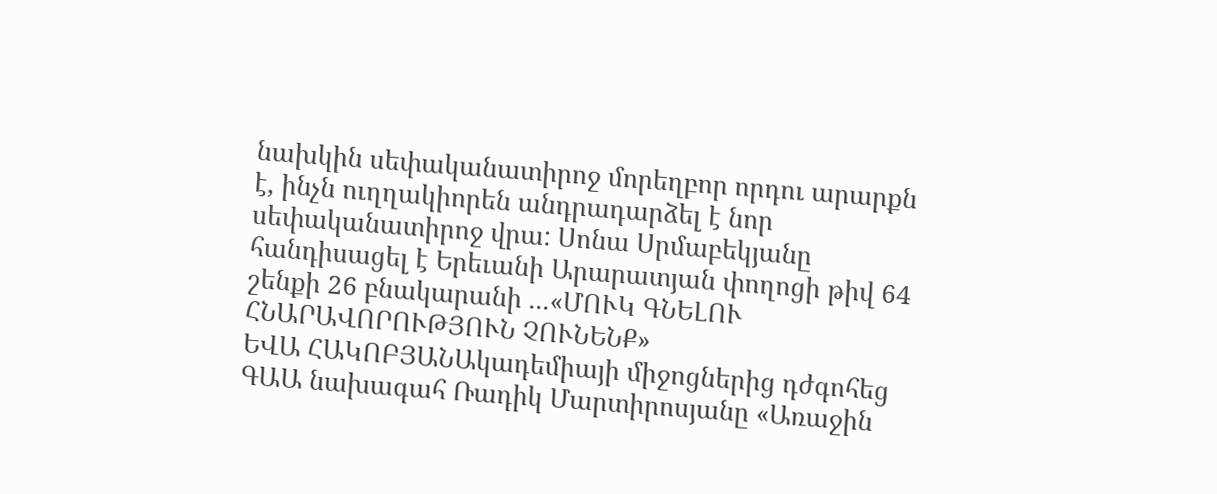նախկին սեփականատիրոջ մորեղբոր որդու արարքն է, ինչն ուղղակիորեն անդրադարձել է նոր սեփականատիրոջ վրա: Սոնա Սրմաբեկյանը հանդիսացել է Երեւանի Արարատյան փողոցի թիվ 64 շենքի 26 բնակարանի ...«ՄՈՒԿ ԳՆԵԼՈՒ ՀՆԱՐԱՎՈՐՈՒԹՅՈՒՆ ՉՈՒՆԵՆՔ»
ԵՎԱ ՀԱԿՈԲՅԱՆԱկադեմիայի միջոցներից դժգոհեց ԳԱԱ նախագահ Ռադիկ Մարտիրոսյանը «Առաջին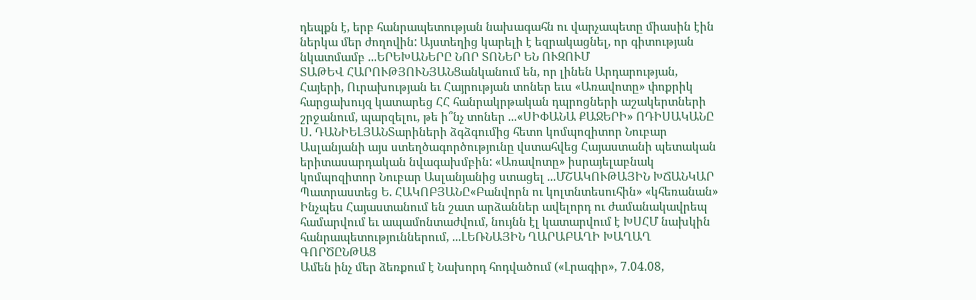դեպքն է, երբ հանրապետության նախագահն ու վարչապետը միասին էին ներկա մեր ժողովին: Այստեղից կարելի է եզրակացնել, որ գիտության նկատմամբ ...ԵՐԵԽԱՆԵՐԸ ՆՈՐ ՏՈՆԵՐ ԵՆ ՈՒԶՈՒՄ
ՏԱԹԵՎ ՀԱՐՈՒԹՅՈՒՆՅԱՆՑանկանում են, որ լինեն Արդարության, Հայերի, Ուրախության եւ Հայրության տոներ եւս «Առավոտը» փոքրիկ հարցախույզ կատարեց ՀՀ հանրակրթական դպրոցների աշակերտների շրջանում, պարզելու, թե ի՞նչ տոներ ...«ՍԻՓԱՆԱ ՔԱՋԵՐԻ» ՈԴԻՍԱԿԱՆԸ
Ս. ԴԱՆԻԵԼՅԱՆՏարիների ձգձգումից հետո կոմպոզիտոր Նուբար Ասլանյանի այս ստեղծագործությունը վստահվեց Հայաստանի պետական երիտասարդական նվագախմբին: «Առավոտը» իսրայելաբնակ կոմպոզիտոր Նուբար Ասլանյանից ստացել ...ՄՇԱԿՈՒԹԱՅԻՆ ԽՃԱՆԿԱՐ
Պատրաստեց Ե. ՀԱԿՈԲՅԱՆԸ«Բանվորն ու կոլտնտեսուհին» «կհեռանան» Ինչպես Հայաստանում են շատ արձաններ ավելորդ ու ժամանակավրեպ համարվում եւ ապամոնտաժվում, նույնն էլ կատարվում է ԽՍՀՄ նախկին հանրապետություններում, ...ԼԵՌՆԱՅԻՆ ՂԱՐԱԲԱՂԻ ԽԱՂԱՂ ԳՈՐԾԸՆԹԱՑ
Ամեն ինչ մեր ձեռքում է Նախորդ հոդվածում («Լրագիր», 7.04.08,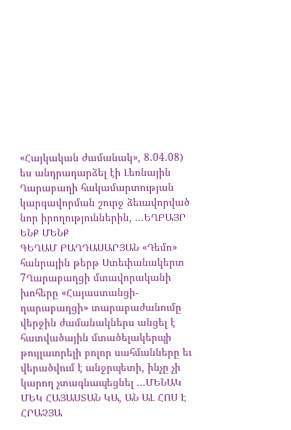«Հայկական ժամանակ», 8.04.08) ես անդրադարձել էի Լեռնային Ղարաբաղի հակամարտության կարգավորման շուրջ ձեւավորված նոր իրողություններին, ...ԵՂԲԱՅՐ ԵՆՔ ՄԵՆՔ
ԳԵՂԱՄ ԲԱՂԴԱՍԱՐՅԱՆ «Դեմո» հանրային թերթ Ստեփանակերտ 7Ղարաբաղցի մտավորականի խոհերը «Հայաստանցի-ղարաբաղցի» տարաբաժանումը վերջին ժամանակներս անցել է հատվածային մտածելակերպի թույլատրելի բոլոր սահմանները եւ վերածվում է անջրպետի, ինչը չի կարող չտագնապեցնել ...ՄԵՆԱԿ ՄԵԿ ՀԱՅԱՍՏԱՆ ԿԱ, ԱՆ ԱԼ ՀՈՍ Է
ՀՐԱՉՅԱ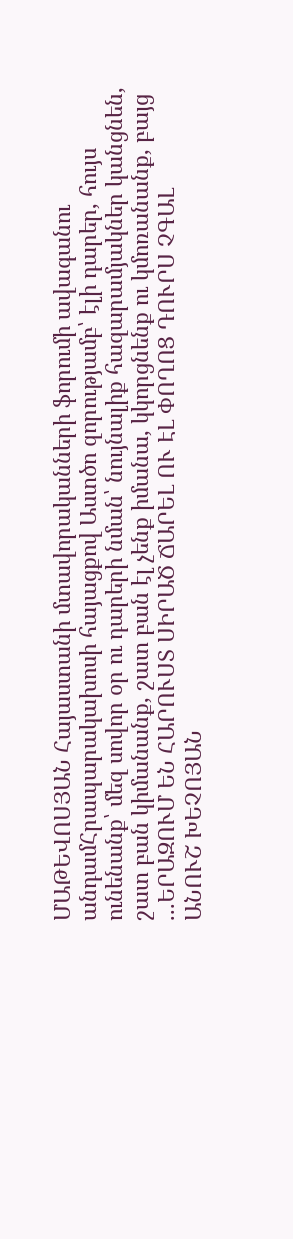ՄԱԹԵՎՈՍՅԱՆ Հայաստանի մտավորականների ֆորումի ավագանու անդամՀրապարակախոսի հայացքով Աստծո զորությամբ՝ էլի դարեր, հույս ունենանք՝ մեզ սովոր օր ու դարերի նման՝ նույնալիք հազարամյակներ կանցնեն, շատ բան կիմանանք, շատ բան էլ չենք իմանա, կկորցնենք ու կմոռանանք, բայց ...ԵՐԱԶՈՒՄ ԵՆ ՀԱՐՈՒՍՏ ՍԻՐԱԾ ՃԱՐԵԼ ՈՒ ԷԼ ՓՈՂՈՑ ԴՈՒՐՍ ՉԳԱԼ
ԱՆՈՒՇ ԽԵՉՈՅԱՆ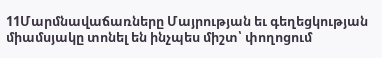11Մարմնավաճառները Մայրության եւ գեղեցկության միամսյակը տոնել են ինչպես միշտ՝ փողոցում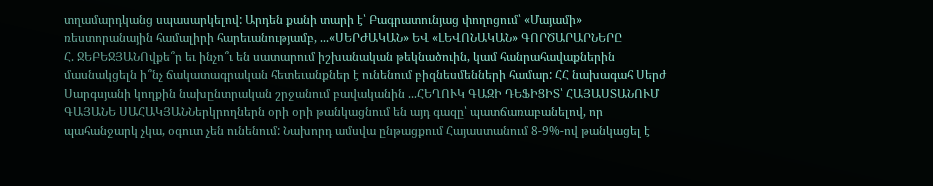տղամարդկանց սպասարկելով: Արդեն քանի տարի է՝ Բագրատունյաց փողոցում՝ «Մայամի» ռեստորանային համալիրի հարեւանությամբ, ...«ՍԵՐԺԱԿԱՆ» ԵՎ «ԼԵՎՈՆԱԿԱՆ» ԳՈՐԾԱՐԱՐՆԵՐԸ
Հ. ՋԵԲԵՋՅԱՆՈվքե՞ր եւ ինչո՞ւ են սատարում իշխանական թեկնածուին, կամ հանրահավաքներին մասնակցելն ի՞նչ ճակատագրական հետեւանքներ է ունենում բիզնեսմենների համար: ՀՀ նախագահ Սերժ Սարգսյանի կողքին նախընտրական շրջանում բավականին ...ՀԵՂՈՒԿ ԳԱԶԻ ԴԵՖԻՑԻՏ՝ ՀԱՅԱՍՏԱՆՈՒՄ
ԳԱՅԱՆԵ ՍԱՀԱԿՅԱՆՆերկրողներն օրի օրի թանկացնում են այդ գազը՝ պատճառաբանելով, որ պահանջարկ չկա, օգուտ չեն ունենում: Նախորդ ամսվա ընթացքում Հայաստանում 8-9%-ով թանկացել է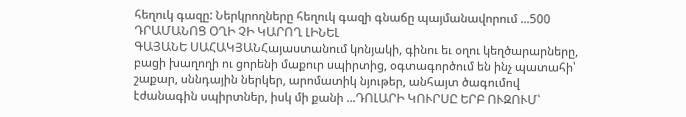հեղուկ գազը: Ներկրողները հեղուկ գազի գնաճը պայմանավորում ...500 ԴՐԱՄԱՆՈՑ ՕՂԻ ՉԻ ԿԱՐՈՂ ԼԻՆԵԼ
ԳԱՅԱՆԵ ՍԱՀԱԿՅԱՆՀայաստանում կոնյակի, գինու եւ օղու կեղծարարները, բացի խաղողի ու ցորենի մաքուր սպիրտից, օգտագործում են ինչ պատահի՝ շաքար, սննդային ներկեր, արոմատիկ նյութեր, անհայտ ծագումով էժանագին սպիրտներ, իսկ մի քանի ...ԴՈԼԱՐԻ ԿՈՒՐՍԸ ԵՐԲ ՈՒԶՈՒՄ՝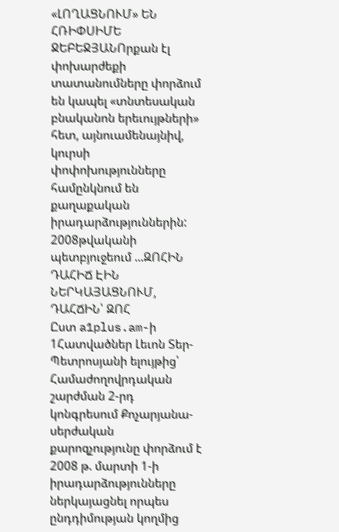«ԼՈՂԱՑՆՈՒՄ» ԵՆ
ՀՌԻՓՍԻՄԵ ՋԵԲԵՋՅԱՆՈրքան էլ փոխարժեքի տատանումները փորձում են կապել «տնտեսական բնականոն երեւույթների» հետ, այնուամենայնիվ, կուրսի փոփոխությունները համընկնում են քաղաքական իրադարձություններին: 2008թվականի պետբյուջեում ...ԶՈՀԻՆ ԴԱՀԻՃ ԷԻՆ ՆԵՐԿԱՅԱՑՆՈՒՄ, ԴԱՀՃԻՆ՝ ԶՈՀ
Ըստ a1plus.am-ի 1Հատվածներ Լեւոն Տեր-Պետրոսյանի ելույթից՝ Համաժողովրդական շարժման 2-րդ կոնգրեսում Քոչարյանա-սերժական քարոզչությունը փորձում է 2008 թ. մարտի 1-ի իրադարձությունները ներկայացնել որպես ընդդիմության կողմից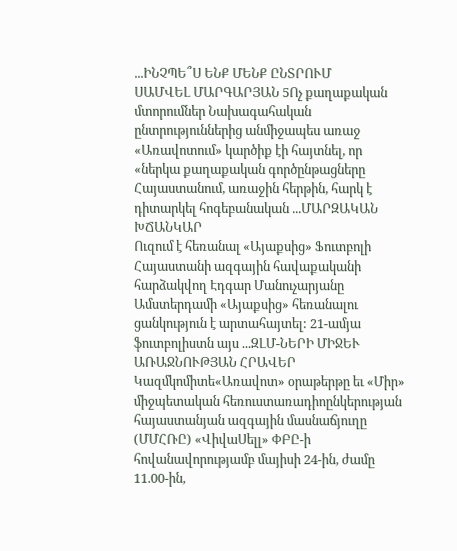...ԻՆՉՊԵ՞Ս ԵՆՔ ՄԵՆՔ ԸՆՏՐՈՒՄ
ՍԱՄՎԵԼ ՄԱՐԳԱՐՅԱՆ 5Ոչ քաղաքական մտորումներ Նախագահական ընտրություններից անմիջապես առաջ «Առավոտում» կարծիք էի հայտնել, որ «ներկա քաղաքական գործընթացները Հայաստանում, առաջին հերթին, հարկ է դիտարկել հոգեբանական ...ՄԱՐԶԱԿԱՆ ԽՃԱՆԿԱՐ
Ուզում է հեռանալ «Այաքսից» Ֆուտբոլի Հայաստանի ազգային հավաքականի հարձակվող Էդգար Մանուչարյանը Ամստերդամի «Այաքսից» հեռանալու ցանկություն է արտահայտել: 21-ամյա ֆուտբոլիստն այս ...ԶԼՄ-ՆԵՐԻ ՄԻՋԵՒ ԱՌԱՋՆՈՒԹՅԱՆ ՀՐԱՎԵՐ
Կազմկոմիտե«Առավոտ» օրաթերթը եւ «Միր» միջպետական հեռուստառադիոընկերության հայաստանյան ազգային մասնաճյուղը (ՄՄՀՌԸ) «ՎիվաՍելլ» ՓԲԸ-ի հովանավորությամբ մայիսի 24-ին, ժամը 11.00-ին,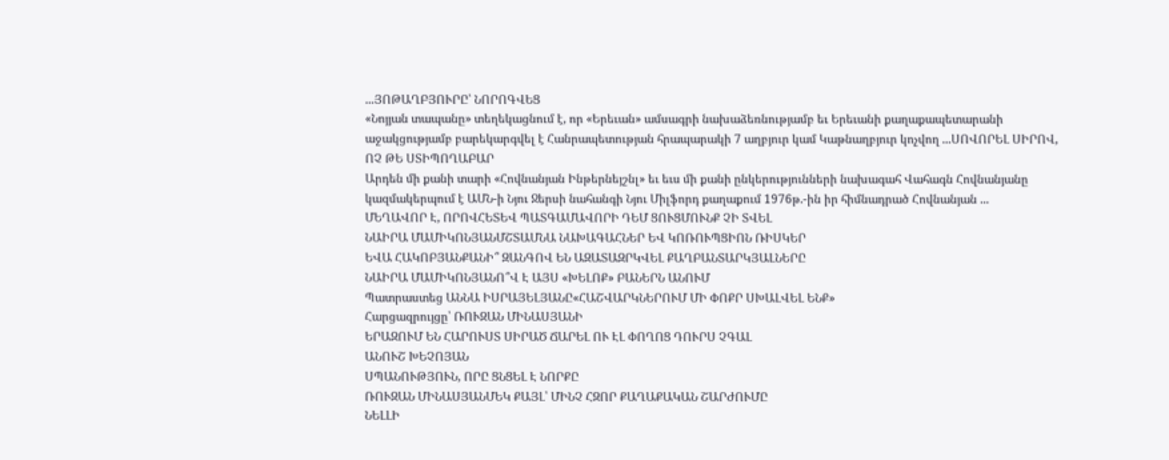...ՅՈԹԱՂԲՅՈՒՐԸ՝ ՆՈՐՈԳՎԵՑ
«Նոյյան տապանը» տեղեկացնում է, որ «Երեւան» ամսագրի նախաձեռնությամբ եւ Երեւանի քաղաքապետարանի աջակցությամբ բարեկարգվել է Հանրապետության հրապարակի 7 աղբյուր կամ Կաթնաղբյուր կոչվող ...ՍՈՎՈՐԵԼ ՍԻՐՈՎ, ՈՉ ԹԵ ՍՏԻՊՈՂԱԲԱՐ
Արդեն մի քանի տարի «Հովնանյան Ինթերնեյշնլ» եւ եւս մի քանի ընկերությունների նախագահ Վահագն Հովնանյանը կազմակերպում է ԱՄՆ-ի Նյու Ջերսի նահանգի Նյու Միլֆորդ քաղաքում 1976թ.-ին իր հիմնադրած Հովնանյան ...
ՄԵՂԱՎՈՐ Է, ՈՐՈՎՀԵՏԵՎ ՊԱՏԳԱՄԱՎՈՐԻ ԴԵՄ ՑՈՒՑՄՈՒՆՔ ՉԻ ՏՎԵԼ
ՆԱԻՐԱ ՄԱՄԻԿՈՆՅԱՆՄՇՏԱՄՆԱ ՆԱԽԱԳԱՀՆԵՐ ԵՎ ԿՈՌՈՒՊՑԻՈՆ ՌԻՍԿԵՐ
ԵՎԱ ՀԱԿՈԲՅԱՆՔԱՆԻ՞ ԶԱՆԳՈՎ ԵՆ ԱԶԱՏԱԶՐԿՎԵԼ ՔԱՂԲԱՆՏԱՐԿՅԱԼՆԵՐԸ
ՆԱԻՐԱ ՄԱՄԻԿՈՆՅԱՆՈ՞Վ Է ԱՅՍ «ԽԵԼՈՔ» ԲԱՆԵՐՆ ԱՆՈՒՄ
Պատրաստեց ԱՆՆԱ ԻՍՐԱՅԵԼՅԱՆԸ«ՀԱՇՎԱՐԿՆԵՐՈՒՄ ՄԻ ՓՈՔՐ ՍԽԱԼՎԵԼ ԵՆՔ»
Հարցազրույցը՝ ՌՈՒԶԱՆ ՄԻՆԱՍՅԱՆԻ
ԵՐԱԶՈՒՄ ԵՆ ՀԱՐՈՒՍՏ ՍԻՐԱԾ ՃԱՐԵԼ ՈՒ ԷԼ ՓՈՂՈՑ ԴՈՒՐՍ ՉԳԱԼ
ԱՆՈՒՇ ԽԵՉՈՅԱՆ
ՍՊԱՆՈՒԹՅՈՒՆ, ՈՐԸ ՑՆՑԵԼ Է ՆՈՐՔԸ
ՌՈՒԶԱՆ ՄԻՆԱՍՅԱՆՄԵԿ ՔԱՅԼ՝ ՄԻՆՉ ՀԶՈՐ ՔԱՂԱՔԱԿԱՆ ՇԱՐԺՈՒՄԸ
ՆԵԼԼԻ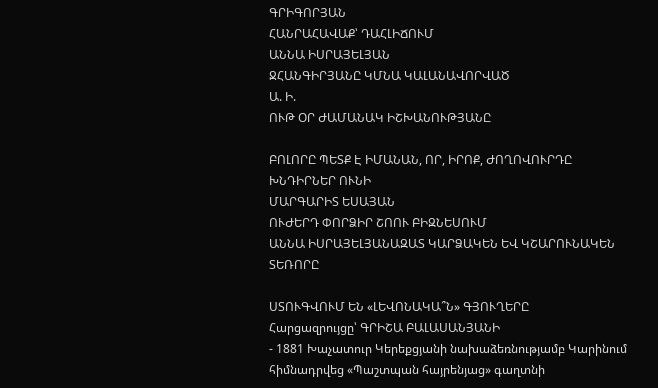ԳՐԻԳՈՐՅԱՆ
ՀԱՆՐԱՀԱՎԱՔ՝ ԴԱՀԼԻՃՈՒՄ
ԱՆՆԱ ԻՍՐԱՅԵԼՅԱՆ
ՋՀԱՆԳԻՐՅԱՆԸ ԿՄՆԱ ԿԱԼԱՆԱՎՈՐՎԱԾ
Ա. Ի.
ՈՒԹ ՕՐ ԺԱՄԱՆԱԿ ԻՇԽԱՆՈՒԹՅԱՆԸ

ԲՈԼՈՐԸ ՊԵՏՔ Է ԻՄԱՆԱՆ, ՈՐ, ԻՐՈՔ, ԺՈՂՈՎՈՒՐԴԸ ԽՆԴԻՐՆԵՐ ՈՒՆԻ
ՄԱՐԳԱՐԻՏ ԵՍԱՅԱՆ
ՈՒԺԵՐԴ ՓՈՐՁԻՐ ՇՈՈՒ ԲԻԶՆԵՍՈՒՄ
ԱՆՆԱ ԻՍՐԱՅԵԼՅԱՆԱԶԱՏ ԿԱՐՁԱԿԵՆ ԵՎ ԿՇԱՐՈՒՆԱԿԵՆ ՏԵՌՈՐԸ

ՍՏՈՒԳՎՈՒՄ ԵՆ «ԼԵՎՈՆԱԿԱ՞Ն» ԳՅՈՒՂԵՐԸ
Հարցազրույցը՝ ԳՐԻՇԱ ԲԱԼԱՍԱՆՅԱՆԻ
- 1881 Խաչատուր Կերեքցյանի նախաձեռնությամբ Կարինում հիմնադրվեց «Պաշտպան հայրենյաց» գաղտնի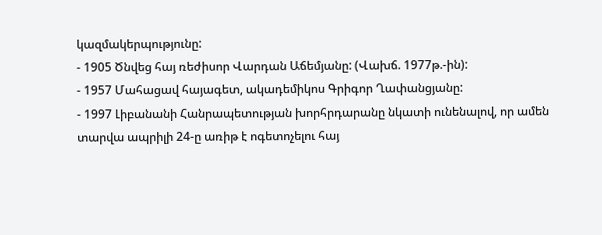կազմակերպությունը:
- 1905 Ծնվեց հայ ռեժիսոր Վարդան Աճեմյանը: (Վախճ. 1977թ.-ին):
- 1957 Մահացավ հայագետ, ակադեմիկոս Գրիգոր Ղափանցյանը:
- 1997 Լիբանանի Հանրապետության խորհրդարանը նկատի ունենալով, որ ամեն տարվա ապրիլի 24-ը առիթ է ոգետոչելու հայ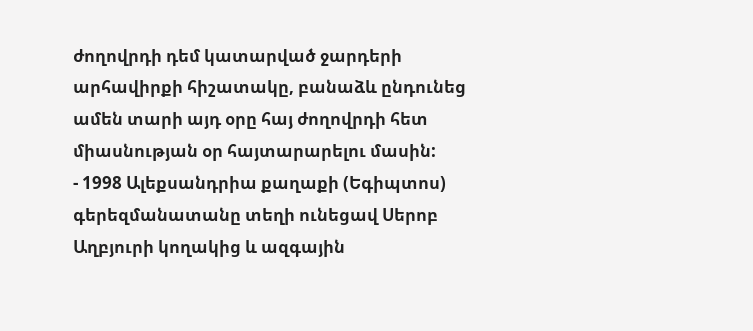ժողովրդի դեմ կատարված ջարդերի արհավիրքի հիշատակը, բանաձև ընդունեց ամեն տարի այդ օրը հայ ժողովրդի հետ միասնության օր հայտարարելու մասին:
- 1998 Ալեքսանդրիա քաղաքի (Եգիպտոս) գերեզմանատանը տեղի ունեցավ Սերոբ Աղբյուրի կողակից և ազգային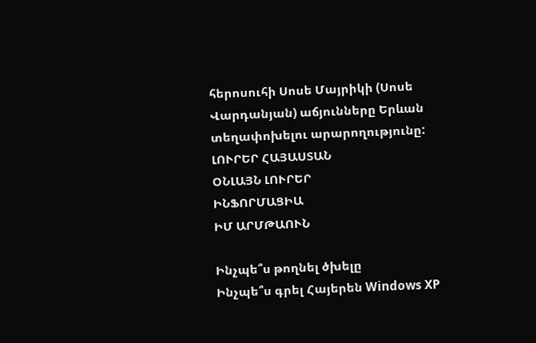հերոսուհի Սոսե Մայրիկի (Սոսե Վարդանյան) աճյունները Երևան տեղափոխելու արարողությունը:
ԼՈՒՐԵՐ ՀԱՅԱՍՏԱՆ
ՕՆԼԱՅՆ ԼՈՒՐԵՐ
ԻՆՖՈՐՄԱՑԻԱ
ԻՄ ԱՐՄԹԱՈՒՆ

Ինչպե՞ս թողնել ծխելը
Ինչպե՞ս գրել Հայերեն Windows XP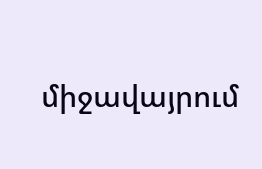միջավայրում